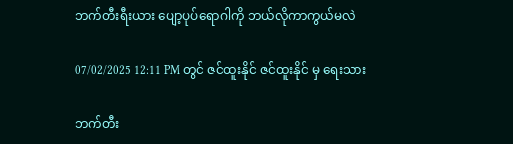ဘက်တီးရီးယား ပျော့ပုပ်ရောဂါကို ဘယ်လိုကာကွယ်မလဲ

07/02/2025 12:11 PM တွင် ဇင်ထူးနိုင် ဇင်ထူးနိုင် မှ ရေးသား

ဘက်တီး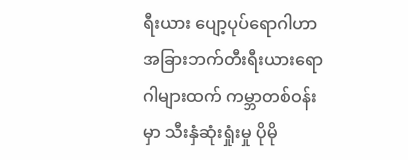ရီးယား ပျော့ပုပ်ရောဂါဟာ အခြားဘက်တီးရီးယားရောဂါများထက် ကမ္ဘာတစ်ဝန်းမှာ သီးနှံဆုံးရှုံးမှု ပိုမို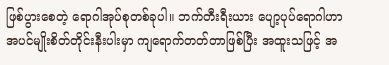ဖြစ်ပွားစေတဲ့ ရောဂါအုပ်စုတစ်ခုပါ။ ဘက်တီးရီးယား ပျော့ပုပ်ရောဂါဟာ အပင်မျိုးစိတ်တိုင်းနီးပါးမှာ ကျရောက်တတ်တာဖြစ်ပြီး အထူးသဖြင့် အ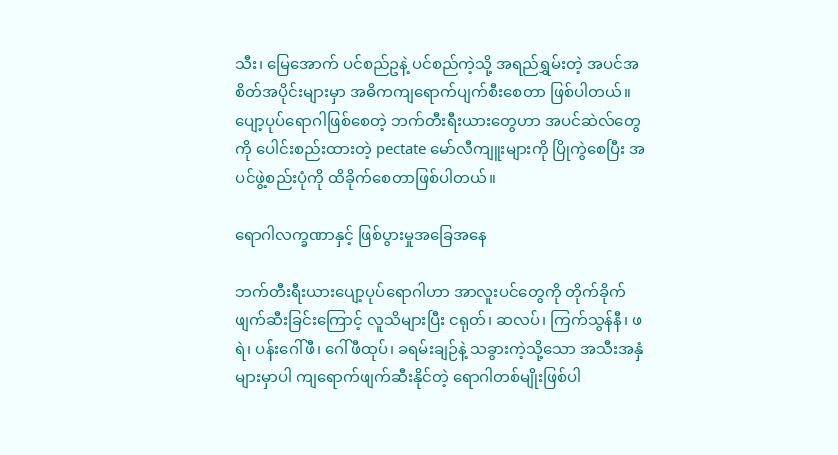သီး၊ မြေအောက် ပင်စည်ဥနဲ့ ပင်စည်ကဲ့သို့ အရည်ရွှမ်းတဲ့ အပင်အစိတ်အပိုင်းများမှာ အဓိကကျရောက်ပျက်စီးစေတာ ဖြစ်ပါတယ်။ ပျော့ပုပ်ရောဂါဖြစ်စေတဲ့ ဘက်တီးရီးယားတွေဟာ အပင်ဆဲလ်တွေကို ပေါင်းစည်းထားတဲ့ pectate မော်လီကျူးများကို ပြိုကွဲစေပြီး အပင်ဖွဲ့စည်းပုံကို ထိခိုက်စေတာဖြစ်ပါတယ်။

ရောဂါလက္ခဏာနှင့် ဖြစ်ပွားမှုအခြေအနေ

ဘက်တီးရီးယားပျော့ပုပ်ရောဂါဟာ အာလူးပင်တွေကို တိုက်ခိုက်ဖျက်ဆီးခြင်းကြောင့် လူသိများပြီး ငရုတ်၊ ဆလပ်၊ ကြက်သွန်နီ၊ ဖရဲ၊ ပန်းဂေါ်ဖီ၊ ဂေါ်ဖီထုပ်၊ ခရမ်းချဉ်နဲ့ သခွားကဲ့သို့သော အသီးအနှံများမှာပါ ကျရောက်ဖျက်ဆီးနိုင်တဲ့ ရောဂါတစ်မျိုးဖြစ်ပါ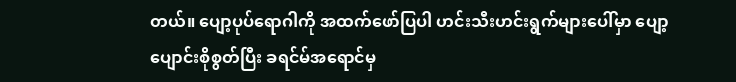တယ်။ ပျော့ပုပ်ရောဂါကို အထက်ဖော်ပြပါ ဟင်းသီးဟင်းရွက်များပေါ်မှာ ပျော့ပျောင်းစိုစွတ်ပြီး ခရင်မ်အရောင်မှ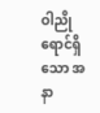ဝါညိုရောင်ရှိသော အနာ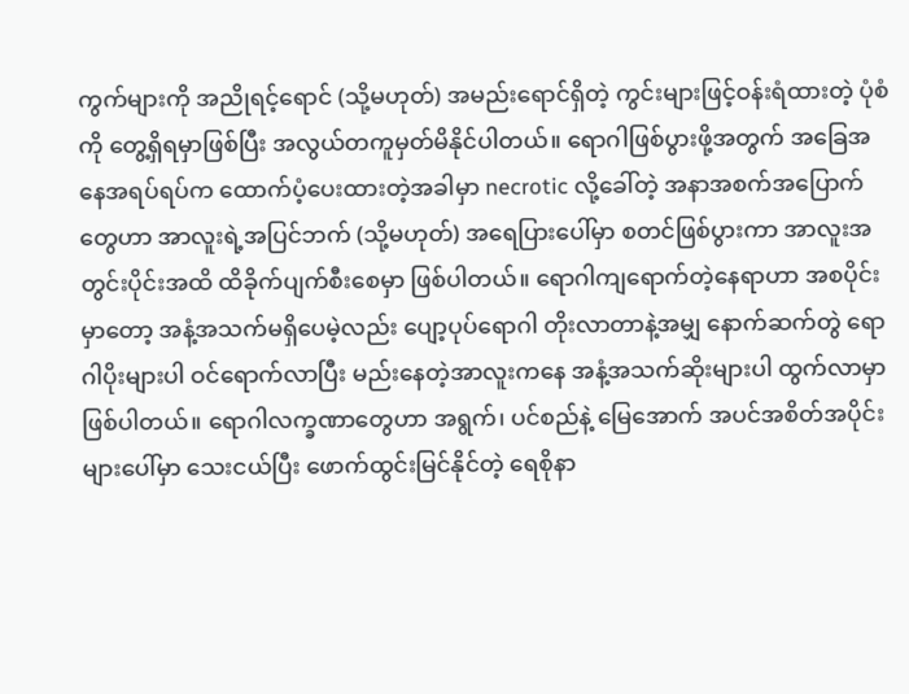ကွက်များကို အညိုရင့်ရောင် (သို့မဟုတ်) အမည်းရောင်ရှိတဲ့ ကွင်းများဖြင့်ဝန်းရံထားတဲ့ ပုံစံကို တွေ့ရှိရမှာဖြစ်ပြီး အလွယ်တကူမှတ်မိနိုင်ပါတယ်။ ရောဂါဖြစ်ပွားဖို့အတွက် အခြေအနေအရပ်ရပ်က ထောက်ပံ့ပေးထားတဲ့အခါမှာ necrotic လို့ခေါ်တဲ့ အနာအစက်အပြောက်တွေဟာ အာလူးရဲ့အပြင်ဘက် (သို့မဟုတ်) အရေပြားပေါ်မှာ စတင်ဖြစ်ပွားကာ အာလူးအတွင်းပိုင်းအထိ ထိခိုက်ပျက်စီးစေမှာ ဖြစ်ပါတယ်။ ရောဂါကျရောက်တဲ့နေရာဟာ အစပိုင်းမှာတော့ အနံ့အသက်မရှိပေမဲ့လည်း ပျော့ပုပ်ရောဂါ တိုးလာတာနဲ့အမျှ နောက်ဆက်တွဲ ရောဂါပိုးများပါ ဝင်ရောက်လာပြီး မည်းနေတဲ့အာလူးကနေ အနံ့အသက်ဆိုးများပါ ထွက်လာမှာဖြစ်ပါတယ်။ ရောဂါလက္ခဏာတွေဟာ အရွက်၊ ပင်စည်နဲ့ မြေအောက် အပင်အစိတ်အပိုင်းများပေါ်မှာ သေးငယ်ပြီး ဖောက်ထွင်းမြင်နိုင်တဲ့ ရေစိုနာ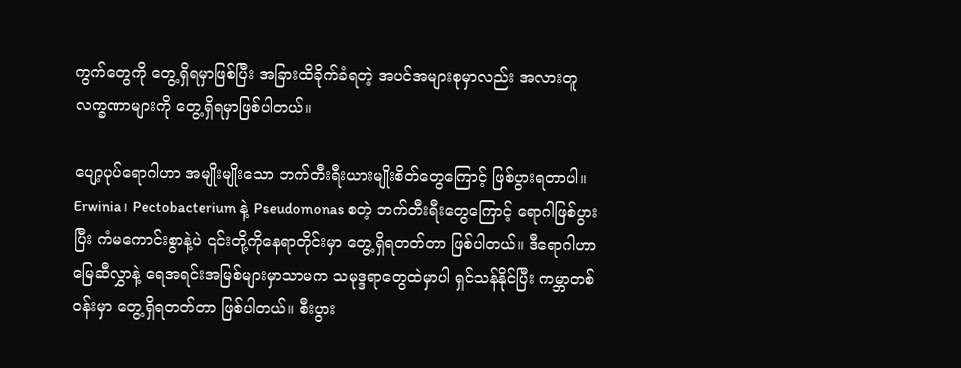ကွက်တွေကို တွေ့ရှိရမှာဖြစ်ပြီး အခြားထိခိုက်ခံရတဲ့ အပင်အများစုမှာလည်း အလားတူလက္ခဏာများကို တွေ့ရှိရမှာဖြစ်ပါတယ်။

ပျော့ပုပ်ရောဂါဟာ အမျိုးမျိုးသော ဘက်တီးရီးယားမျိုးစိတ်တွေကြောင့် ဖြစ်ပွားရတာပါ။ Erwinia၊ Pectobacterium နဲ့ Pseudomonas စတဲ့ ဘက်တီးရီးတွေကြောင့် ရောဂါဖြစ်ပွားပြီး ကံမကောင်းစွာနဲ့ပဲ ၎င်းတို့ကိုနေရာတိုင်းမှာ တွေ့ရှိရတတ်တာ ဖြစ်ပါတယ်။ ဒီရောဂါဟာ မြေဆီလွှာနဲ့ ရေအရင်းအမြစ်များမှာသာမက သမုဒ္ဒရာတွေထဲမှာပါ ရှင်သန်နိုင်ပြီး ကမ္ဘာတစ်ဝန်းမှာ တွေ့ရှိရတတ်တာ ဖြစ်ပါတယ်။ စီးပွား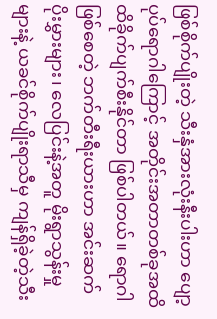ဖြစ်စိုက်ပျိုးတဲ့ သီးနှံအားလုံးနီးပါးဟာ ပျော့ပုပ်ရောဂါကြောင့် အတိုင်းအတာတစ်ခုအထိ ထိခိုက်ပျက်စီးနိုင်တာ ဖြစ်ပါတယ်။ ရောဂါဖြစ်စေတဲ့ ဘက်တီးရီးယားဟာ အင်းဆက်ပိုးမွှားများ၊ လေပြင်းနဲ့အတူ မိုးရွာသွန်းမှုများနဲ့ ယခင်စိုက်ပျိုးရာသီမှ ကျန်ရှိခဲ့တဲ့သီး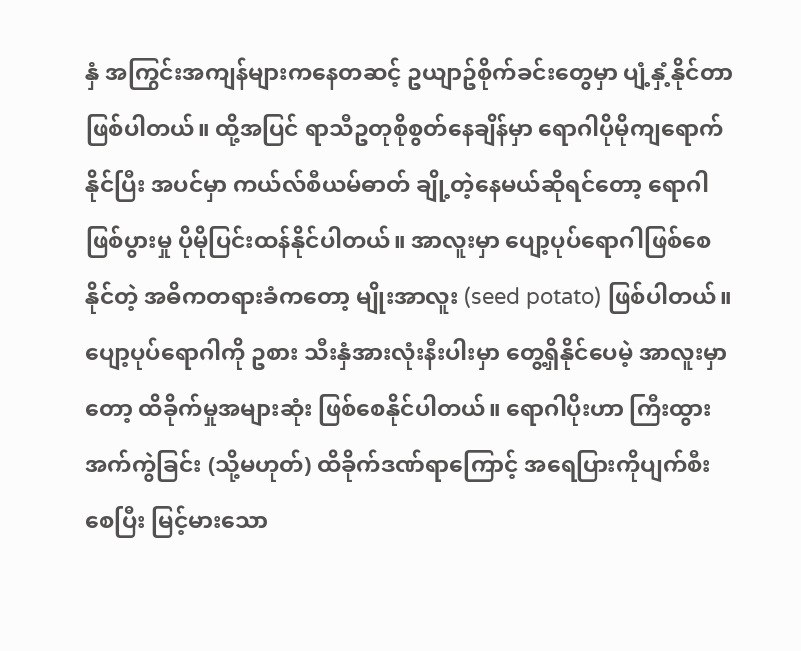နှံ အကြွင်းအကျန်များကနေတဆင့် ဥယျာဥ်စိုက်ခင်းတွေမှာ ပျံ့နှံ့နိုင်တာဖြစ်ပါတယ်။ ထို့အပြင် ရာသီဥတုစိုစွတ်နေချိန်မှာ ရောဂါပိုမိုကျရောက်နိုင်ပြီး အပင်မှာ ကယ်လ်စီယမ်ဓာတ် ချို့တဲ့နေမယ်ဆိုရင်တော့ ရောဂါဖြစ်ပွားမှု ပိုမိုပြင်းထန်နိုင်ပါတယ်။ အာလူးမှာ ပျော့ပုပ်ရောဂါဖြစ်စေနိုင်တဲ့ အဓိကတရားခံကတော့ မျိုးအာလူး (seed potato) ဖြစ်ပါတယ်။ ပျော့ပုပ်ရောဂါကို ဥစား သီးနှံအားလုံးနီးပါးမှာ တွေ့ရှိနိုင်ပေမဲ့ အာလူးမှာတော့ ထိခိုက်မှုအများဆုံး ဖြစ်စေနိုင်ပါတယ်။ ရောဂါပိုးဟာ ကြီးထွားအက်ကွဲခြင်း (သို့မဟုတ်) ထိခိုက်ဒဏ်ရာကြောင့် အရေပြားကိုပျက်စီးစေပြီး မြင့်မားသော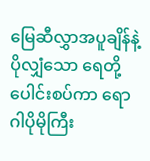မြေဆီလွှာအပူချိန်နဲ့ ပိုလျှံသော ရေတို့ ပေါင်းစပ်ကာ ရောဂါပိုမိုကြီး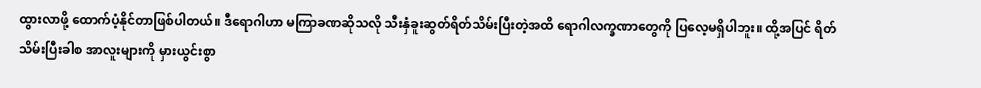ထွားလာဖို့ ထောက်ပံ့နိုင်တာဖြစ်ပါတယ်။ ဒီရောဂါဟာ မကြာခဏဆိုသလို သီးနှံခူးဆွတ်ရိတ်သိမ်းပြီးတဲ့အထိ ရောဂါလက္ခဏာတွေကို ပြလေ့မရှိပါဘူး။ ထို့အပြင် ရိတ်သိမ်းပြီးခါစ အာလူးများကို မှားယွင်းစွာ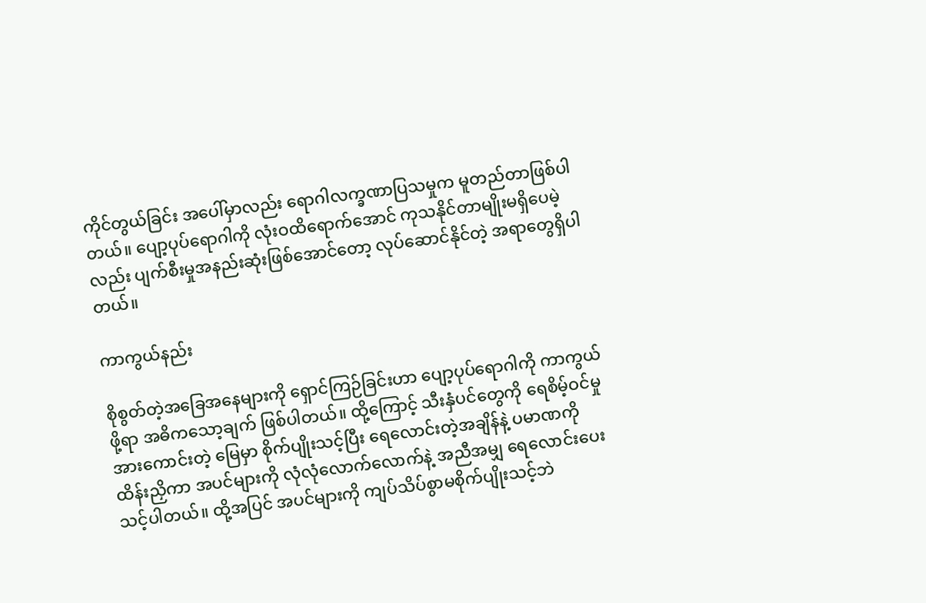ကိုင်တွယ်ခြင်း အပေါ်မှာလည်း ရောဂါလက္ခဏာပြသမှုက မူတည်တာဖြစ်ပါတယ်။ ပျော့ပုပ်ရောဂါကို လုံးဝထိရောက်အောင် ကုသနိုင်တာမျိုးမရှိပေမဲ့လည်း ပျက်စီးမှုအနည်းဆုံးဖြစ်အောင်တော့ လုပ်ဆောင်နိုင်တဲ့ အရာတွေရှိပါတယ်။

ကာကွယ်နည်း

စိုစွတ်တဲ့အခြေအနေများကို ရှောင်ကြဉ်ခြင်းဟာ ပျော့ပုပ်ရောဂါကို ကာကွယ်ဖို့ရာ အဓိကသော့ချက် ဖြစ်ပါတယ်။ ထို့ကြောင့် သီးနှံပင်တွေကို ရေစိမ့်ဝင်မှုအားကောင်းတဲ့ မြေမှာ စိုက်ပျိုးသင့်ပြီး ရေလောင်းတဲ့အချိန်နဲ့ ပမာဏကိုထိန်းညှိကာ အပင်များကို လုံလုံလောက်လောက်နဲ့ အညီအမျှ ရေလောင်းပေးသင့်ပါတယ်။ ထို့အပြင် အပင်များကို ကျပ်သိပ်စွာမစိုက်ပျိုးသင့်ဘဲ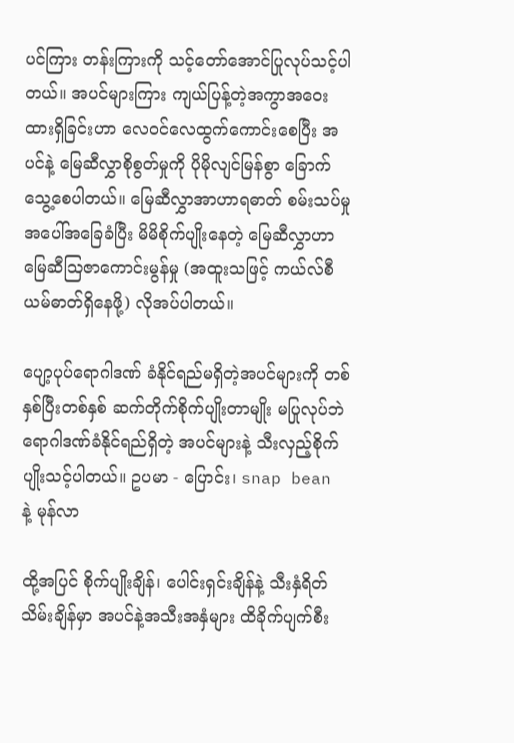ပင်ကြား တန်းကြားကို သင့်တော်အောင်ပြုလုပ်သင့်ပါတယ်။ အပင်များကြား ကျယ်ပြန့်တဲ့အကွာအဝေး ထားရှိခြင်းဟာ လေဝင်လေထွက်ကောင်းစေပြီး အပင်နဲ့ မြေဆီလွှာစိုစွတ်မှုကို ပိုမိုလျင်မြန်စွာ ခြောက်သွေ့စေပါတယ်။ မြေဆီလွှာအာဟာရဓာတ် စမ်းသပ်မှုအပေါ်အခြေခံပြီး မိမိစိုက်ပျိုးနေတဲ့ မြေဆီလွှာဟာ မြေဆီဩဇာကောင်းမွန်မှု (အထူးသဖြင့် ကယ်လ်စီယမ်ဓာတ်ရှိနေဖို့) လိုအပ်ပါတယ်။

ပျော့ပုပ်ရောဂါဒဏ် ခံနိုင်ရည်မရှိတဲ့အပင်များကို တစ်နှစ်ပြီးတစ်နှစ် ဆက်တိုက်စိုက်ပျိုးတာမျိုး မပြုလုပ်ဘဲ ရောဂါဒဏ်ခံနိုင်ရည်ရှိတဲ့ အပင်များနဲ့ သီးလှည့်စိုက်ပျိုးသင့်ပါတယ်။ ဥပမာ - ပြောင်း၊ snap bean နဲ့ မုန်လာ

ထို့အပြင် စိုက်ပျိုးချိန်၊ ပေါင်းရှင်းချိန်နဲ့ သီးနှံရိတ်သိမ်းချိန်မှာ အပင်နဲ့အသီးအနှံများ ထိခိုက်ပျက်စီး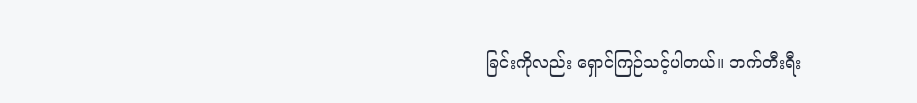ခြင်းကိုလည်း ရှောင်ကြဉ်သင့်ပါတယ်။ ဘက်တီးရီး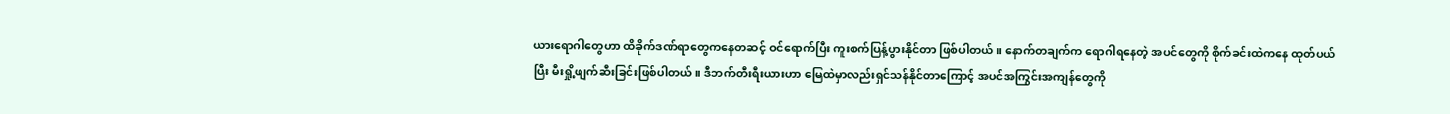ယားရောဂါတွေဟာ ထိခိုက်ဒဏ်ရာတွေကနေတဆင့် ဝင်ရောက်ပြီး ကူးစက်ပြန့်ပွားနိုင်တာ ဖြစ်ပါတယ်။ နောက်တချက်က ရောဂါရနေတဲ့ အပင်တွေကို စိုက်ခင်းထဲကနေ ထုတ်ပယ်ပြီး မီးရှို့ဖျက်ဆီးခြင်းဖြစ်ပါတယ်။ ဒီဘက်တီးရီးယားဟာ မြေထဲမှာလည်းရှင်သန်နိုင်တာကြောင့် အပင်အကြွင်းအကျန်တွေကို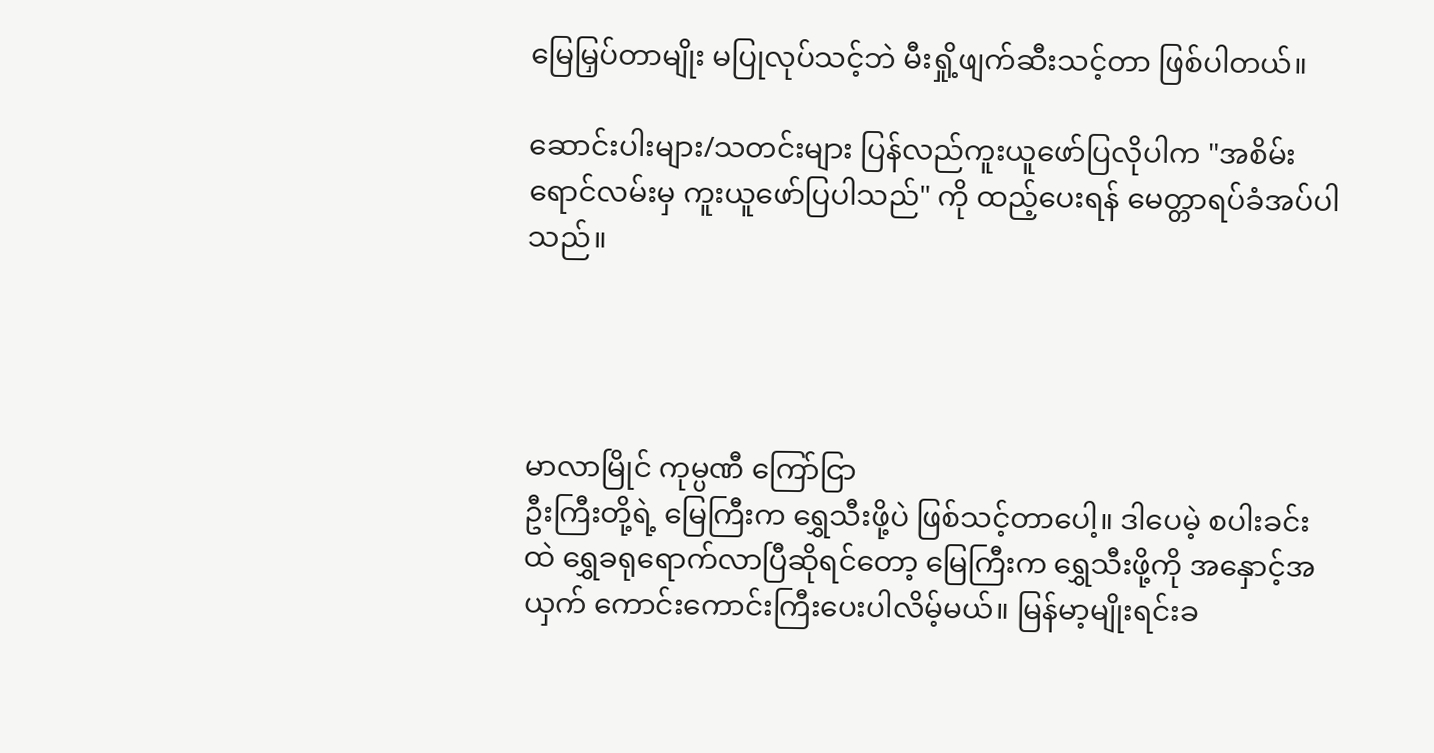မြေမြှပ်တာမျိုး မပြုလုပ်သင့်ဘဲ မီးရှို့ဖျက်ဆီးသင့်တာ ဖြစ်ပါတယ်။

ဆောင်းပါးများ/သတင်းများ ပြန်လည်ကူးယူဖော်ပြလိုပါက "အစိမ်းရောင်လမ်းမှ ကူးယူဖော်ပြပါသည်" ကို ထည့်ပေးရန် မေတ္တာရပ်ခံအပ်ပါသည်။




မာလာမြိုင် ကုမ္ပဏီ ကြော်ငြာ
ဦးကြီးတို့ရဲ့ မြေကြီးက ရွှေသီးဖို့ပဲ ဖြစ်သင့်တာပေါ့။ ဒါပေမဲ့ စပါးခင်းထဲ ရွှေခရုရောက်လာပြီဆိုရင်တော့ မြေကြီးက ရွှေသီးဖို့ကို အနှောင့်အယှက် ကောင်းကောင်းကြီးပေးပါလိမ့်မယ်။ မြန်မာ့မျိုးရင်းခ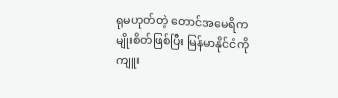ရုမဟုတ်တဲ့ တောင်အမေရိကမျိုးစိတ်ဖြစ်ပြီး မြန်မာနိုင်ငံကို ကျူး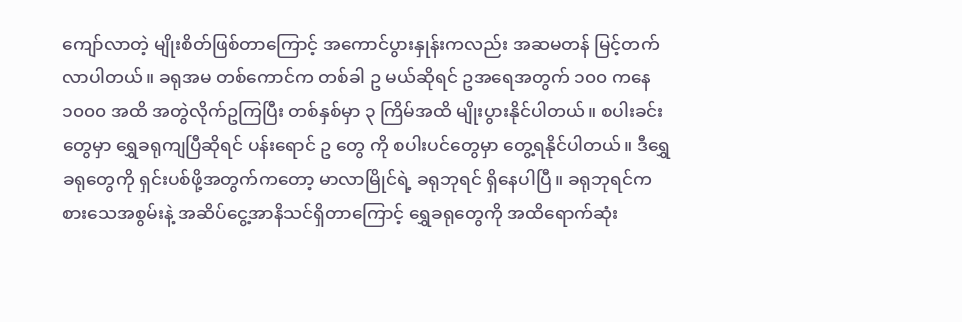ကျော်လာတဲ့ မျိုးစိတ်ဖြစ်တာကြောင့် အကောင်ပွားနှုန်းကလည်း အဆမတန် မြင့်တက်လာပါတယ်။ ခရုအမ တစ်ကောင်က တစ်ခါ ဥ မယ်ဆိုရင် ဥအရေအတွက် ၁၀၀ ကနေ ၁၀၀၀ အထိ အတွဲလိုက်ဥကြပြီး တစ်နှစ်မှာ ၃ ကြိမ်အထိ မျိုးပွားနိုင်ပါတယ်။ စပါးခင်းတွေမှာ ရွှေခရုကျပြီဆိုရင် ပန်းရောင် ဥ တွေ ကို စပါးပင်တွေမှာ တွေ့ရနိုင်ပါတယ်။ ဒီရွှေခရုတွေကို ရှင်းပစ်ဖို့အတွက်ကတော့ မာလာမြိုင်ရဲ့ ခရုဘုရင် ရှိနေပါပြီ။ ခရုဘုရင်က စားသေအစွမ်းနဲ့ အဆိပ်ငွေ့အာနိသင်ရှိတာကြောင့် ရွှေခရုတွေကို အထိရောက်ဆုံး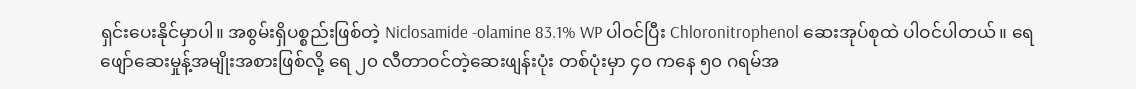ရှင်းပေးနိုင်မှာပါ။ အစွမ်းရှိပစ္စည်းဖြစ်တဲ့ Niclosamide -olamine 83.1% WP ပါဝင်ပြီး Chloronitrophenol ဆေးအုပ်စုထဲ ပါဝင်ပါတယ်။ ရေဖျော်ဆေးမှုန့်အမျိုးအစားဖြစ်လို့ ရေ ၂၀ လီတာဝင်တဲ့ဆေးဖျန်းပုံး တစ်ပုံးမှာ ၄၀ ကနေ ၅၀ ဂရမ်အ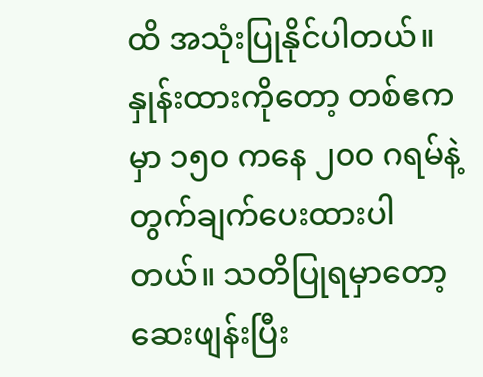ထိ အသုံးပြုနိုင်ပါတယ်။ နှုန်းထားကိုတော့ တစ်ဧကမှာ ၁၅၀ ကနေ ၂၀၀ ဂရမ်နဲ့ တွက်ချက်ပေးထားပါတယ်။ သတိပြုရမှာတော့ ဆေးဖျန်းပြီး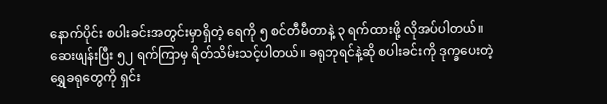နောက်ပိုင်း စပါးခင်းအတွင်းမှာရှိတဲ့ ရေကို ၅ စင်တီမီတာနဲ့ ၃ ရက်ထားဖို့ လိုအပ်ပါတယ်။ ဆေးဖျန်းပြီး ၅၂ ရက်ကြာမှ ရိတ်သိမ်းသင့်ပါတယ်။ ခရုဘုရင်နဲ့ဆို စပါးခင်းကို ဒုက္ခပေးတဲ့ ရွှေခရုတွေကို ရှင်း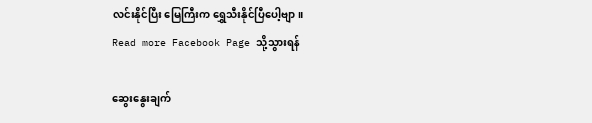လင်းနိုင်ပြီး မြေကြီးက ရွှေသီးနိုင်ပြီပေါ့ဗျာ။
Read more Facebook Page သို့သွားရန်

ဆွေးနွေးချက်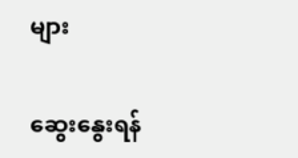များ

ဆွေးနွေးရန်